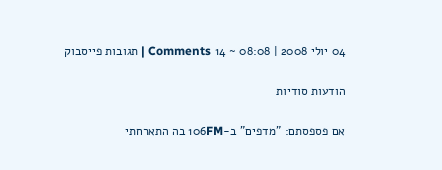04 יולי 2008 | 08:08 ~ 14 Comments | תגובות פייסבוק

הודעות סודיות

אם פספסתם: "מדפים" ב-106FM בה התארחתי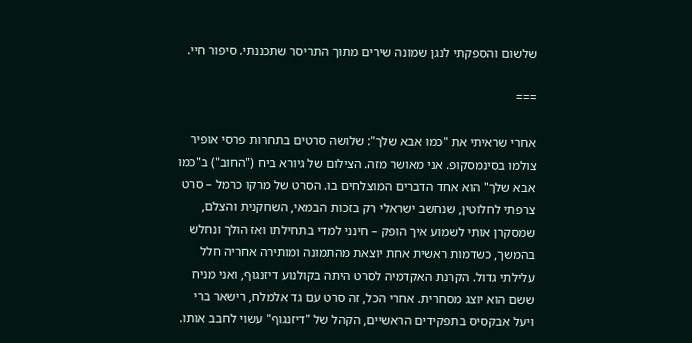שלשום והספקתי לנגן שמונה שירים מתוך התריסר שתכננתי. סיפור חיי.

===

אחרי שראיתי את "כמו אבא שלך": שלושה סרטים בתחרות פרסי אופיר צולמו בסינמסקופ. אני מאושר מזה. הצילום של גיורא ביח ("החוב") ב"כמו אבא שלך" הוא אחד הדברים המוצלחים בו. הסרט של מרקו כרמל – סרט צרפתי לחלוטין, שנחשב ישראלי רק בזכות הבמאי, השחקנית והצלם, שמסקרן אותי לשמוע איך הופק – חינני למדי בתחילתו ואז הולך ונחלש בהמשך, כשדמות ראשית אחת יוצאת מהתמונה ומותירה אחריה חלל עלילתי גדול. הקרנת האקדמיה לסרט היתה בקולנוע דיזנגוף, ואני מניח ששם הוא יוצג מסחרית. אחרי הכל, זה סרט עם גד אלמלח, רישאר ברי ויעל אבקסיס בתפקידים הראשיים, הקהל של "דיזנגוף" עשוי לחבב אותו.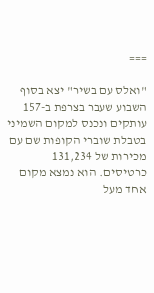===

"ואלס עם בשיר" יצא בסוף השבוע שעבר בצרפת ב-157 עותקים ונכנס למקום השמיני בטבלת שוברי הקופות שם עם מכירות של 131,234 כרטיסים. הוא נמצא מקום אחד מעל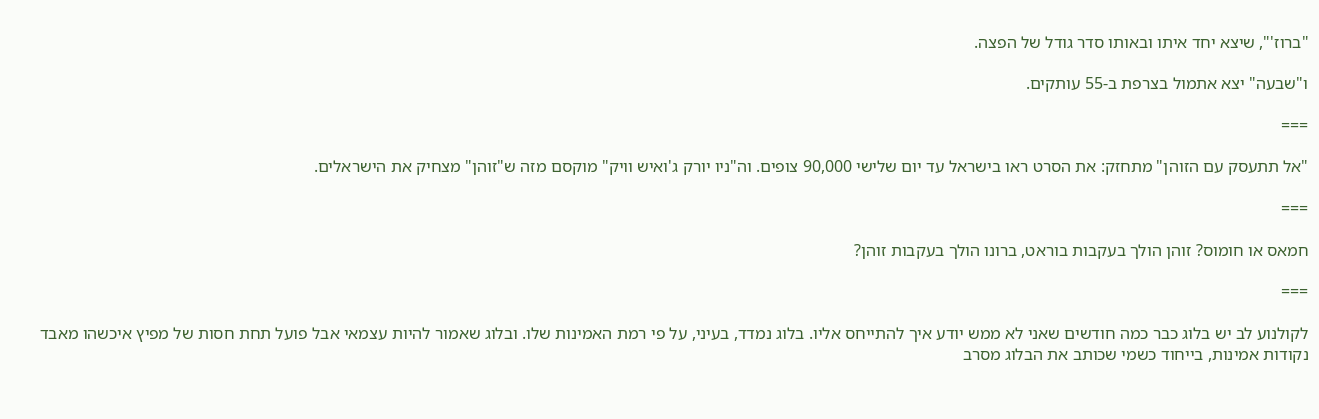"ברוז'", שיצא יחד איתו ובאותו סדר גודל של הפצה.

ו"שבעה" יצא אתמול בצרפת ב-55 עותקים.

===

"אל תתעסק עם הזוהן" מתחזק: את הסרט ראו בישראל עד יום שלישי 90,000 צופים. וה"ניו יורק ג'ואיש וויק" מוקסם מזה ש"זוהן" מצחיק את הישראלים.

===

חמאס או חומוס? זוהן הולך בעקבות בוראט, ברונו הולך בעקבות זוהן?

===

לקולנוע לב יש בלוג כבר כמה חודשים שאני לא ממש יודע איך להתייחס אליו. בלוג נמדד, בעיני, על פי רמת האמינות שלו. ובלוג שאמור להיות עצמאי אבל פועל תחת חסות של מפיץ איכשהו מאבד נקודות אמינות, בייחוד כשמי שכותב את הבלוג מסרב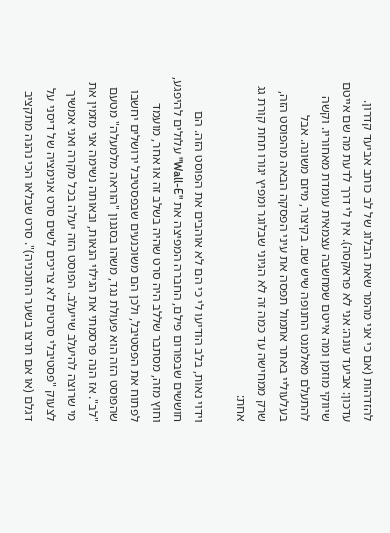להזדהות (אם כי אני מהמר שאת הבלוג של לב כותב אביעד קדרון. עדכון: אביעד עונה: אני לא פראקסה). אין לי דרך לדעת מה שם אייטם שיווקי מוזמן ומה אייטם שמחשבה עצמאית עומדת מאחוריו. וקשה להתעלם מאלמנט החנופה שיש שם. בקיצור, מיזם משונה. אבל בעלעוליי באתר אתמול תפסה את עיני הפסקה הבאה מהפוסט הזה, שרק ממחישה עד כמה זה לא הגיוני שבלוגר ומפיץ יגורו תחת קורת גג אחת:

וידוי נאות, בלב הודיעו לי כי הם לא אוהבים את הפוסט הזה. הם חוששים שבפורום פילם, החברה המפיצה את "Wall-E" עלולים להיפגע, וחוץ מזה, מסתבר שללב היה סרט שהיה בשלב זה או אחר, מועמד לפתוח את הפסטיבל, ולכן הם משוכנעים שבפסטיבל ירושלים יחשבו שהפוסט הזה הוא פעולת נגד, משהו בסגנון "הוראה מלמעלה" מטעם "לב". אז הנה פרסמתי את הגילוי הנאות, ובאותה נשימה אני מזמין את מי שרוצה להיעלב שייעלב. הפוסט הזה יעלה בכל מקרה ואני אמשיך לצעוק "פסטיבלי סרטים לא צריכים לשים סרט אנימציה של דיסני על דגלם (או אם תרצו בשער התוכניה)". סרט שבלאו הכי נהנה מתקציב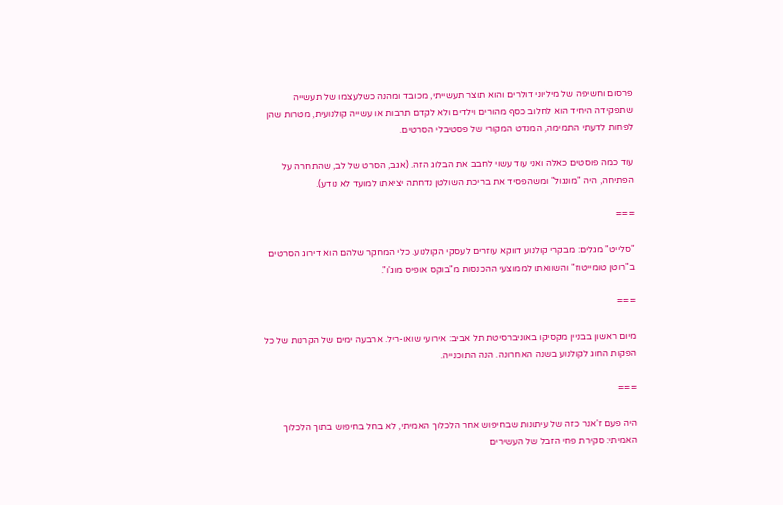פרסום וחשיפה של מיליוני דולרים והוא תוצר תעשייתי, מכובד ומהנה כשלעצמו של תעשייה שתפקידה היחיד הוא לחלוב כסף מהורים וילדים ולא לקדם תרבות או עשייה קולנועית, מטרות שהן לפחות לדעתי התמימה, המנדט המקורי של פסטיבלי הסרטים.

עוד כמה פוסטים כאלה ואני עוד עשוי לחבב את הבלוג הזה. (אגב, הסרט של לב, שהתחרה על הפתיחה, היה "מונגול" ומשהפסיד את בריכת השולטן נדחתה יציאתו למועד לא נודע).

===

"סלייט" מגלים: מבקרי קולנוע דווקא עוזרים לעסקי הקולנוע. כלי המחקר שלהם הוא דירוג הסרטים ב"רוטן טומייטוז" והשוואתו לממוצעי ההכנסות מ"בוקס אופיס מוג'ו".

===

מיום ראשון בבניין מקסיקו באוניברסיטת תל אביב: אירועי שואו-ריל. ארבעה ימים של הקרנות של כל הפקות החוג לקולנוע בשנה האחרונה. הנה התוכנייה.

===

היה פעם ז'אנר כזה של עיתונות שבחיפוש אחר הלכלוך האמיתי, לא בחל בחיפוש בתוך הלכלוך האמיתי: סקירת פחי הזבל של העשירים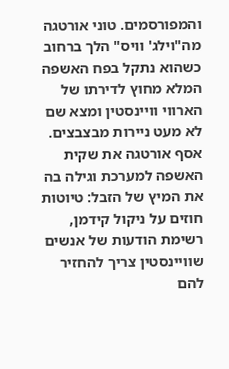והמפורסמים. טוני אורטגה מה"וילג' וויס" הלך ברחוב כשהוא נתקל בפח האשפה המלא מחוץ לדירתו של הארווי וויינסטין ומצא שם לא מעט ניירות מבצבצים. אסף אורטגה את שקית האשפה למערכת וגילה בה את המיץ של הזבל: טיוטות חוזים על ניקול קידמן, רשימת הודעות של אנשים שוויינסטין צריך להחזיר להם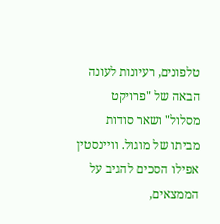טלפונים, רעיונות לעונה הבאה של "פרויקט מסלול" ושאר סודות מביתו של מוגול. וויינסטין אפילו הסכים להגיב על הממצאים,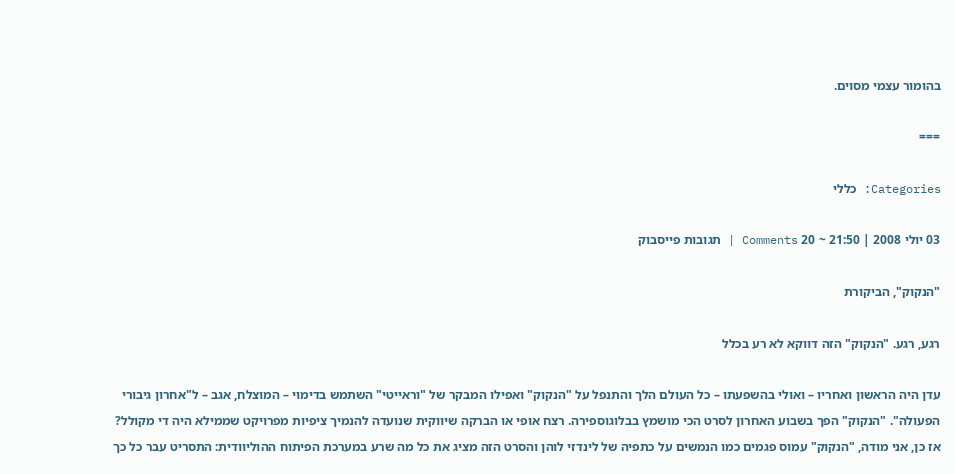בהומור עצמי מסוים.

===

Categories: כללי

03 יולי 2008 | 21:50 ~ 20 Comments | תגובות פייסבוק

"הנקוק", הביקורת

רגע, רגע. "הנקוק" הזה דווקא לא רע בכלל

עדן היה הראשון ואחריו – ואולי בהשפעתו – כל העולם הלך והתנפל על "הנקוק" ואפילו המבקר של "וראייטי" השתמש בדימוי – המוצלח, אגב – ל"אחרון גיבורי הפעולה". "הנקוק" הפך בשבוע האחרון לסרט הכי מושמץ בבלוגוספירה. רצח אופי או הברקה שיווקית שנועדה להנמיך ציפיות מפרויקט שממילא היה די מקולל?
אז כן, אני מודה, "הנקוק" עמוס פגמים כמו הנמשים על כתפיה של לינדזי לוהן והסרט הזה מציג את כל מה שרע במערכת הפיתוח ההוליוודית: התסריט עבר כל כך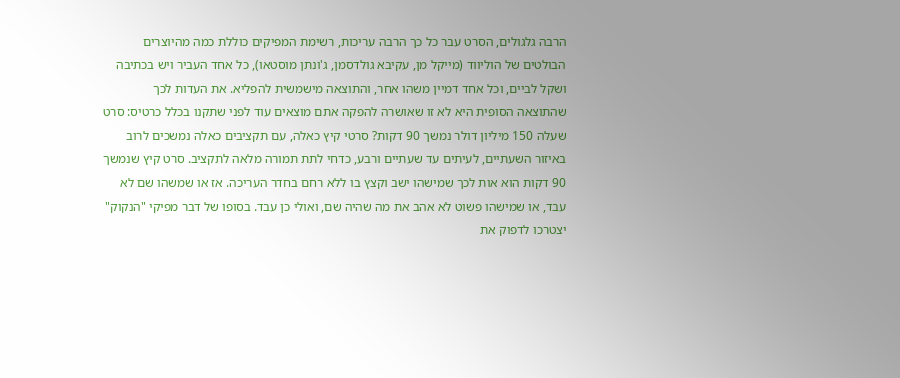הרבה גלגולים, הסרט עבר כל כך הרבה עריכות, רשימת המפיקים כוללת כמה מהיוצרים הבולטים של הוליווד (מייקל מן, עקיבא גולדסמן, ג'ונתן מוסטאו), כל אחד העביר ויש בכתיבה ושקל לביים, וכל אחד דמיין משהו אחר, והתוצאה מישמשית להפליא. את העדות לכך שהתוצאה הסופית היא לא זו שאושרה להפקה אתם מוצאים עוד לפני שתקנו בכלל כרטיס: סרט שעלה 150 מיליון דולר נמשך 90 דקות? סרטי קיץ כאלה, עם תקציבים כאלה נמשכים לרוב באיזור השעתיים, לעיתים עד שעתיים ורבע, כדחי לתת תמורה מלאה לתקציב. סרט קיץ שנמשך 90 דקות הוא אות לכך שמישהו ישב וקצץ בו ללא רחם בחדר העריכה. אז או שמשהו שם לא עבד, או שמישהו פשוט לא אהב את מה שהיה שם, ואולי כן עבד. בסופו של דבר מפיקי "הנקוק" יצטרכו לדפוק את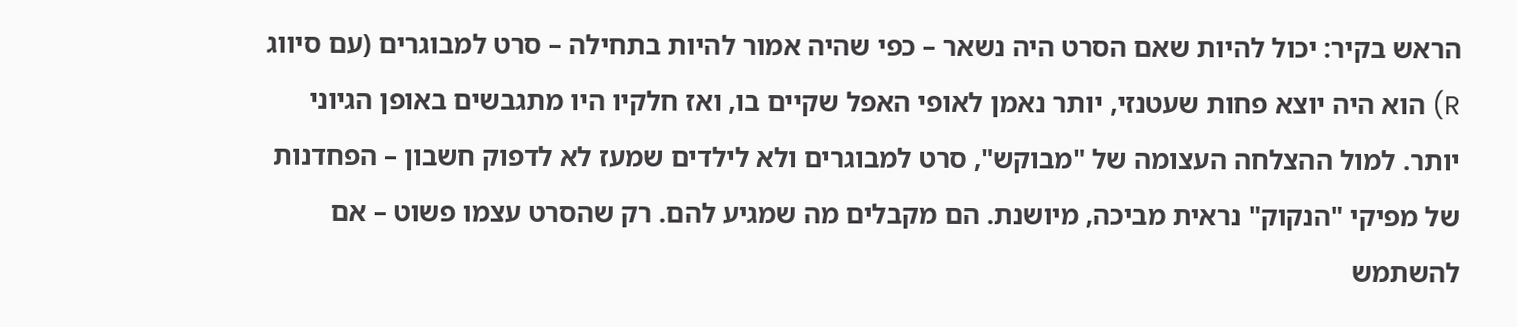הראש בקיר: יכול להיות שאם הסרט היה נשאר – כפי שהיה אמור להיות בתחילה – סרט למבוגרים (עם סיווג R) הוא היה יוצא פחות שעטנזי, יותר נאמן לאופי האפל שקיים בו, ואז חלקיו היו מתגבשים באופן הגיוני יותר. למול ההצלחה העצומה של "מבוקש", סרט למבוגרים ולא לילדים שמעז לא לדפוק חשבון – הפחדנות של מפיקי "הנקוק" נראית מביכה, מיושנת. הם מקבלים מה שמגיע להם. רק שהסרט עצמו פשוט – אם להשתמש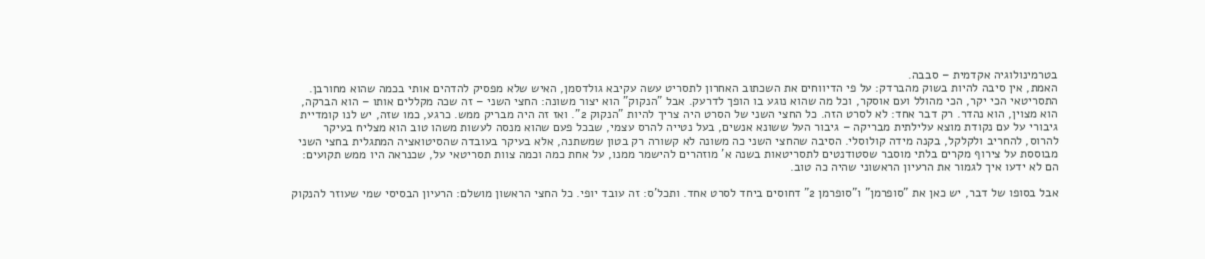בטרמינולוגיה אקדמית – סבבה.
האמת, אין סיבה להיות בשוק מהברדק: על פי הדיווחים את השכתוב האחרון לתסריט עשה עקיבא גולדסמן, האיש שלא מפסיק להדהים אותי בכמה שהוא מחורבן. התסריטאי הכי יקר, הכי מהולל ועם אוסקר, וכל מה שהוא נוגע בו הופך לדרעק. אבל "הנקוק" הוא יצור משונה: החצי השני – זה שכה מקללים אותו – הוא הברקה, הוא מצוין, הוא נהדר. רק דבר אחד: לא לסרט הזה. כל החצי השני של הסרט היה צריך להיות "הנקוק 2". ואז זה היה מבריק ממש. כרגע, כמו שזה, יש לנו קומדיית גיבורי על עם נקודת מוצא עלילתית מבריקה – גיבור העל ששונא אנשים, בעל נטייה להרס עצמי, שבכל פעם שהוא מנסה לעשות משהו טוב הוא מצליח בעיקר להרוס, להחריב ולקלקל, בקנה מידה קולוסלי. הסיבה שהחצי השני כה משונה לא קשורה רק בטון שמשתנה, אלא בעיקר בעובדה שהסיטואציה המתגלית בחצי השני מבוססת על צירוף מקרים בלתי מוסבר שסטודנטים לתסריטאות בשנה א' מוזהרים להישמר ממנו, על אחת כמה וכמה צוות תסריטאי על, שכנראה היו ממש תקועים: הם לא ידעו איך לגמור את הרעיון הראשוני שהיה כה טוב.

אבל בסופו של דבר, יש כאן את "סופרמן" ו"סופרמן 2" דחוסים ביחד לסרט אחד. ותכל'ס: זה עובד יופי. כל החצי הראשון מושלם: הרעיון הבסיסי שמי שעוזר להנקוק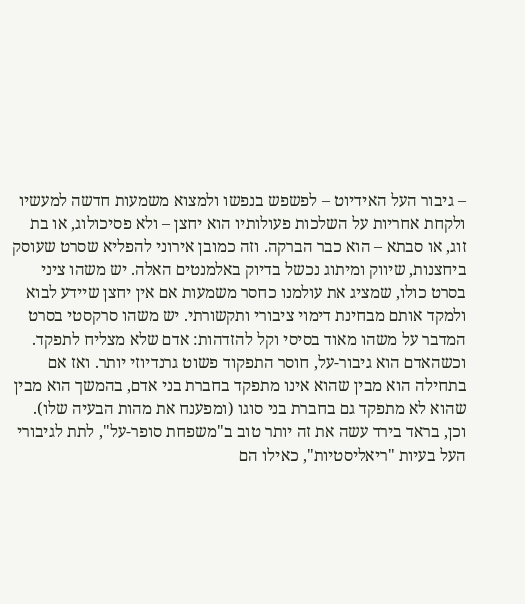– גיבור העל האידיוט – לפשפש בנפשו ולמצוא משמעות חדשה למעשיו ולקחת אחריות על השלכות פעולותיו הוא יחצן – ולא פסיכולוג, או בת זוג, או סבתא – הוא כבר הברקה. וזה כמובן אירוני להפליא שסרט שעוסק ביחצנות, שיווק ומיתוג נכשל בדיוק באלמנטים האלה. יש משהו ציני בסרט כולו, שמציג את עולמנו כחסר משמעות אם אין יחצן שיידע לבוא ולמקד אותם מבחינת דימוי ציבורי ותקשורתי. יש משהו סרקסטי בסרט המדבר על משהו מאוד בסיסי וקל להזדהות: אדם שלא מצליח לתפקד. וכשהאדם הוא גיבור-על, חוסר התפקוד פשוט גרנדיוזי יותר. ואז אם בתחילה הוא מבין שהוא אינו מתפקד בחברת בני אדם, בהמשך הוא מבין שהוא לא מתפקד גם בחברת בני סוגו (ומפענח את מהות הבעיה שלו). וכן, בראד בירד עשה את זה יותר טוב ב"משפחת סופר-על", לתת לגיבורי העל בעיות "ריאליסטיות", כאילו הם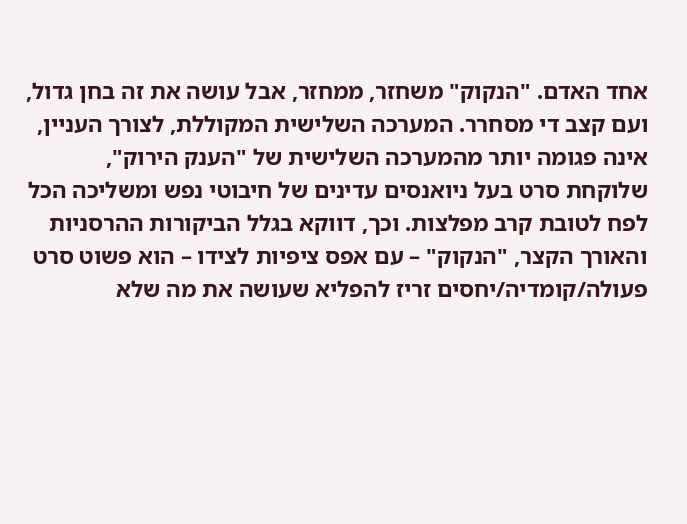אחד האדם. "הנקוק" משחזר, ממחזר, אבל עושה את זה בחן גדול, ועם קצב די מסחרר. המערכה השלישית המקוללת, לצורך העניין, אינה פגומה יותר מהמערכה השלישית של "הענק הירוק", שלוקחת סרט בעל ניואנסים עדינים של חיבוטי נפש ומשליכה הכל לפח לטובת קרב מפלצות. וכך, דווקא בגלל הביקורות ההרסניות והאורך הקצר, "הנקוק" – עם אפס ציפיות לצידו – הוא פשוט סרט פעולה/קומדיה/יחסים זריז להפליא שעושה את מה שלא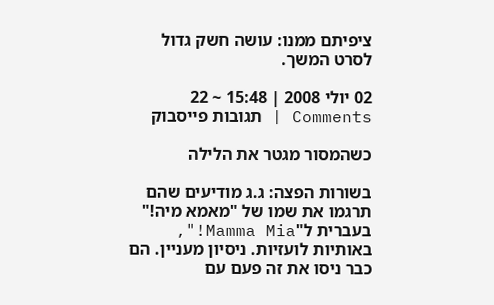ציפיתם ממנו: עושה חשק גדול לסרט המשך.

02 יולי 2008 | 15:48 ~ 22 Comments | תגובות פייסבוק

כשהמסור מגטר את הלילה

בשורות הפצה: ג.ג מודיעים שהם תרגמו את שמו של "מאמא מיה!" בעברית ל"Mamma Mia!", באותיות לועזיות. ניסיון מעניין. הם כבר ניסו את זה פעם עם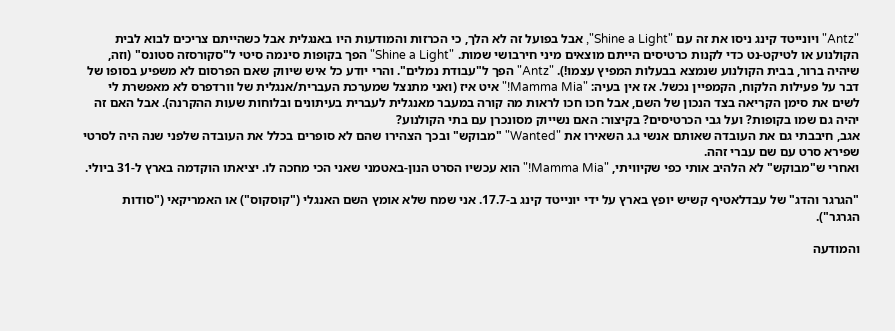"Antz" ויונייטד קינג ניסו את זה עם "Shine a Light", אבל בפועל זה לא הלך, כי הכרזות והמודעות היו באנגלית אבל כשהייתם צריכים לבוא לבית הקולנוע או לטיקט-נט כדי לקנות כרטיסים הייתם מוצאים מיני חירבושי שמות. "Shine a Light" הפך בקופות סינמה סיטי ל"סקורסזה סטונס" (וזה, שיהיה ברור, בבית הקולנוע שנמצא בבעלות המפיץ עצמו!). "Antz" הפך ל"עבודת נמלים". והרי יודע כל איש שיווק שאם הפרסום לא משפיע בסופו של דבר על פעילות הלקוח, הקמפיין נכשל. אז אין בעיה: "Mamma Mia!" איט איז (ואני מתנצל שמערכת העברית/אנגלית של וורדפרס לא מאפשרת לי לשים את סימן הקריאה בצד הנכון של השם, אבל חכו חכו לראות מה קורה במעבר מאנגלית לעברית בעיתונים ובלוחות שעות ההקרנה). אבל האם זה יהיה גם שמו בקופות? ועל גבי הכרטיסים? בקיצור: האם נשייוק מסונכרן עם בתי הקולנוע?
אגב, חיבבתי גם את העובדה שאותם אנשי ג.ג השאירו את "Wanted" "מבוקש" ובכך הצהירו שהם לא סופרים בכלל את העובדה שלפני שנה היה לסרטי שפירא סרט עם שם עברי זהה.
ואחרי ש"מבוקש" לא הלהיב אותי כפי שקיוויתי, "Mamma Mia!" הוא עכשיו הסרט הנון-באטמני שאני הכי מחכה לו. יציאתו הוקדמה בארץ ל-31 ביולי.

"הגרגר והדג" של עבדלאטיף קשיש יופץ בארץ על ידי יונייטד קינג ב-17.7. אני שמח שלא אומץ השם האנגלי ("קוסקוס") או האמריקאי ("סודות הגרגר").

והמודעה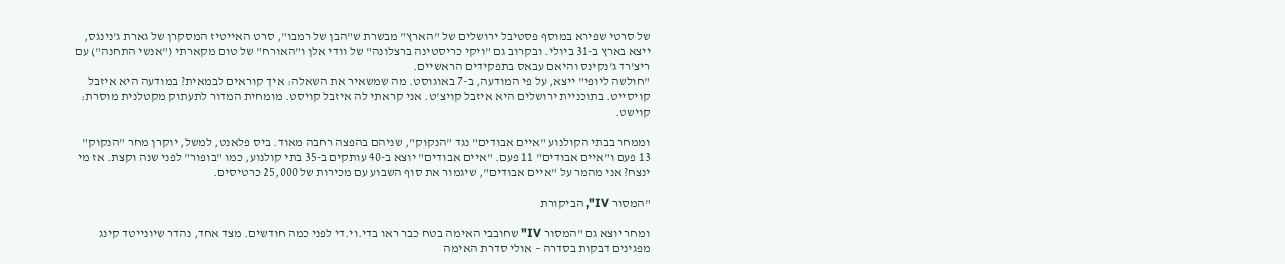של סרטי שפירא במוסף פסטיבל ירושלים של "הארץ" מבשרת ש"הבן של רמבו", סרט האייטיז המסקרן של גארת ג'נינגס, ייצא בארץ ב-31 ביולי. ובקרוב גם "ויקי כריסטינה ברצלונה" של וודי אלן ו"האורח" של טום מקארתי ("אנשי התחנה") עם ריצ'רד ג'נקינס והיאם עבאס בתפקידים הראשיים.
"חולשה ליופי" ייצא, על פי המודעה, ב-7 באוגוסט. מה שמשאיר את השאלה: איך קוראים לבמאית? במודעה היא איזבל קויסייט. בתוכניית ירושלים היא איזבל קויצ'ט. אני קראתי לה איזבל קויסט. מומחית המדור לתעתוק מקטלנית מוסרת: קוישט.

וממחר בבתי הקולנוע "איים אבודים" נגד "הנקוק", שניהם בהפצה רחבה מאוד. ביס פלאנט, למשל, יוקרן מחר "הנקוק" 13 פעם ו"איים אבודים" 11 פעם. "איים אבודים" יוצא ב-40 עותקים ב-35 בתי קולנוע, כמו "בופור" לפני שנה וקצת. אז מי ינצח? אני מהמר על "איים אבודים", שיגמור את סוף השבוע עם מכירות של 25,000 כרטיסים.

"המסור IV", הביקורת

ומחר יוצא גם "המסור IV" שחובבי האימה בטח כבר ראו בדי.וי.די לפני כמה חודשים. מצד אחד, נהדר שיונייטד קינג מפגינים דבקות בסדרה – אולי סדרת האימה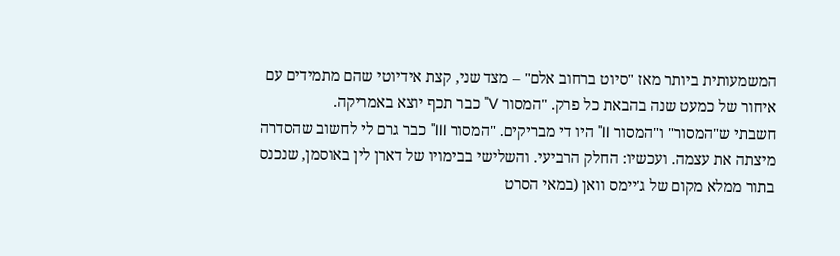המשמעותית ביותר מאז "סיוט ברחוב אלם" – מצד שני, קצת אידיוטי שהם מתמידים עם איחור של כמעט שנה בהבאת כל פרק. "המסור V" כבר תכף יוצא באמריקה.
חשבתי ש"המסור" ו"המסור II" היו די מבריקים. "המסור III" כבר גרם לי לחשוב שהסדרה מיצתה את עצמה. ועכשיו: החלק הרביעי. והשלישי בבימויו של דארן לין באוסמן, שנכנס בתור ממלא מקום של ג'יימס וואן (במאי הסרט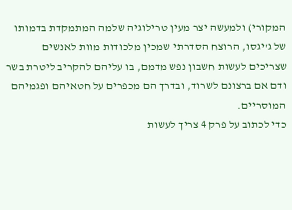המקורי) ולמעשה יצר מעין טרילוגיה שלמה המתמקדת בדמותו של ג'יגסו, הרוצח הסדרתי שמכין מלכודות מוות לאנשים שצריכים לעשות חשבון נפש מדמם, בו עליהם להקריב ליטרת בשר ודם אם ברצונם לשרוד, ובדרך הם מכפרים על חטאיהם ופגמיהם המוסריים.
כדי לכתוב על פרק 4 צריך לעשות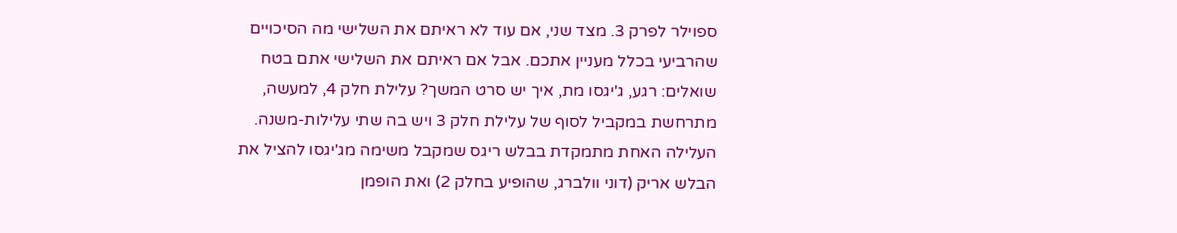ספוילר לפרק 3. מצד שני, אם עוד לא ראיתם את השלישי מה הסיכויים שהרביעי בכלל מעניין אתכם. אבל אם ראיתם את השלישי אתם בטח שואלים: רגע, ג'יגסו מת, איך יש סרט המשך? עלילת חלק 4, למעשה, מתרחשת במקביל לסוף של עלילת חלק 3 ויש בה שתי עלילות-משנה. העלילה האחת מתמקדת בבלש ריגס שמקבל משימה מג'יגסו להציל את הבלש אריק (דוני וולברג, שהופיע בחלק 2) ואת הופמן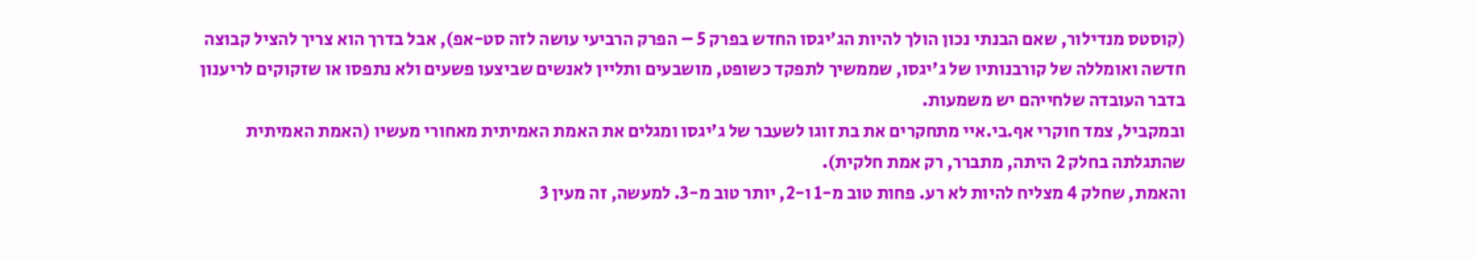(קוסטס מנדילור, שאם הבנתי נכון הולך להיות הג'יגסו החדש בפרק 5 – הפרק הרביעי עושה לזה סט-אפ), אבל בדרך הוא צריך להציל קבוצה חדשה ואומללה של קורבנותיו של ג'יגסו, שממשיך לתפקד כשופט, מושבעים ותליין לאנשים שביצעו פשעים ולא נתפסו או שזקוקים לריענון בדבר העובדה שלחייהם יש משמעות.
ובמקביל, צמד חוקרי אף.בי.איי מתחקרים את בת זוגו לשעבר של ג'יגסו ומגלים את האמת האמיתית מאחורי מעשיו (האמת האמיתית שהתגלתה בחלק 2 היתה, מתברר, רק אמת חלקית).
והאמת, שחלק 4 מצליח להיות לא רע. פחות טוב מ-1 ו-2, יותר טוב מ-3. למעשה, זה מעין 3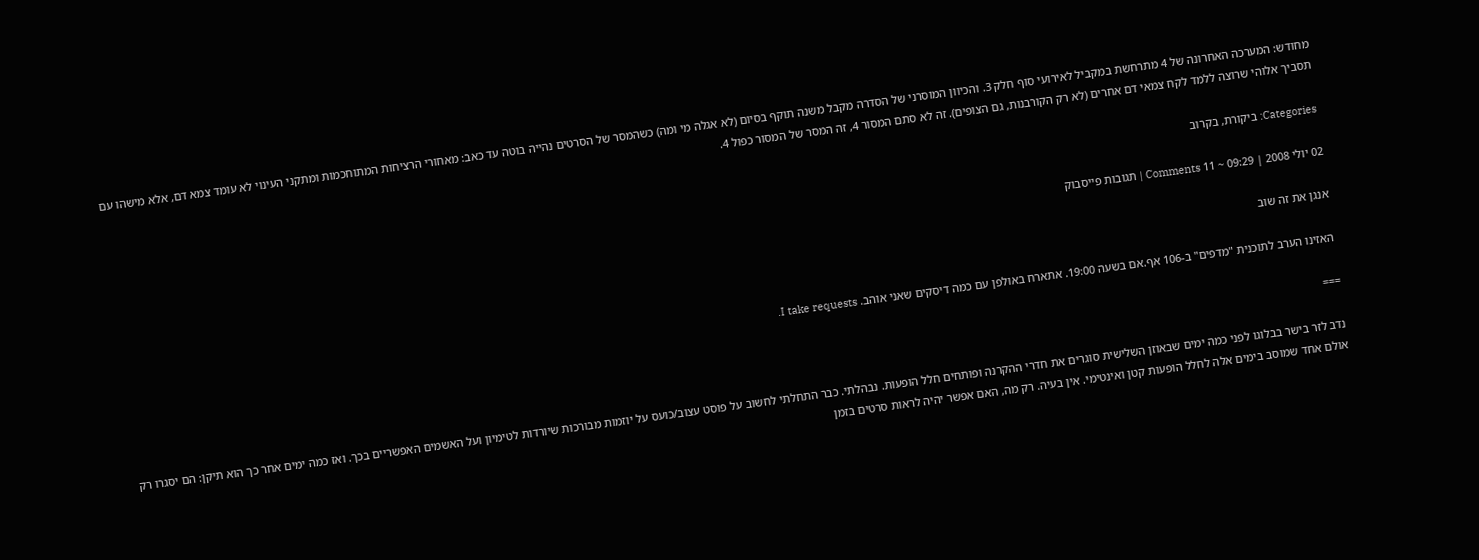מחודש: המערכה האחרונה של 4 מתרחשת במקביל לאירועי סוף חלק 3. והכיוון המוסרני של הסדרה מקבל משנה תוקף בסיום (לא אגלה מי ומה) כשהמסר של הסרטים נהייה בוטה עד כאב: מאחורי הרציחות המתוחכמות ומתקני העינוי לא עומד צמא דם, אלא מישהו עם תסביך אלוהי שרוצה ללמד לקח צמאי דם אחרים (לא רק הקורבנות, גם הצופים). זה לא סתם המסור 4, זה המסר של המסור כפול 4.

Categories: ביקורת, בקרוב

02 יולי 2008 | 09:29 ~ 11 Comments | תגובות פייסבוק

אנגן את זה שוב

האזינו הערב לתוכנית "מדפים" ב-106 אף.אם בשעה 19:00. אתארח באולפן עם כמה דיסקים שאני אוהב. I take requests.

===

נדב לזר בישר בבלוגו לפני כמה ימים שבאוזן השלישית סוגרים את חדרי ההקרנה ופותחים חלל הופעות. נבהלתי. כבר התחלתי לחשוב על פוסט עצוב/כועס על יוזמות מבורכות שיורדות לטימיון ועל האשמים האפשריים בכך. ואז כמה ימים אחר כך הוא תיקן: הם יסגרו רק אולם אחד שמוסב בימים אלה לחלל הופעות קטן ואינטימי. אין בעיה. רק מה, האם אפשר יהיה לראות סרטים בזמן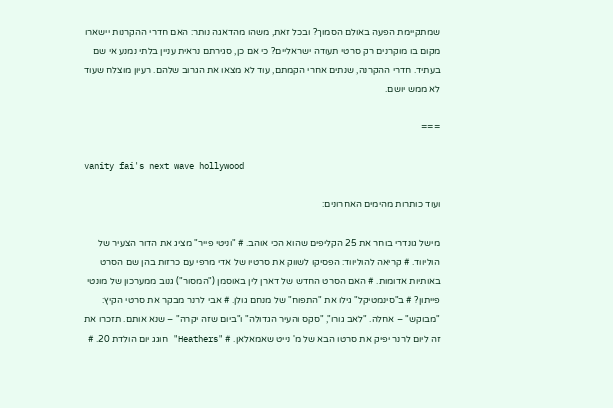שמתקיימת הפעה באולם הסמוך? ובכל זאת, משהו מהדאגה נותר: האם חדרי ההקרנות יישארו מקום בו מוקרנים רק סרטי תעודה ישראליים? כי אם כן, סגירתם נראית עניין בלתי נמנע אי שם בעתיד. חדרי ההקרנה, שנתים אחרי הקמתם, עוד לא מצאו את הגרוב שלהם. רעיון מוצלח שעוד לא ממש יושם.

===

vanity fai's next wave hollywood

ועוד כותרות מהימים האחרונים:

מישל גונדרי בוחר את 25 הקליפים שהוא הכי אוהב. # "וניטי פייר" מציג את הדור הצעיר של הוליווד. # קריאה להוליווד: הפסיקו לשווק את סרטיו של אדי מרפי עם כרזות בהן שם הסרט באותיות אדומות. # האם הסרט החדש של דארן לין באוסמן ("המסור") גנוב ממערכון של מונטי פייתון? # ב"סינמטיקל" גילו את "התפוח" של מנחם גולן. # אבי לרנר מבקר את סרטי הקיץ: "מבוקש" – אחלה. "לאב גורו", "סקס והעיר הגדולה" ו"ביום שזה יקרה" – שנא אותם. תזכרו את זה ליום לרנר יפיק את סרטו הבא של מ' נייט שאמאלאן. # "Heathers" חוגג יום הולדת 20. #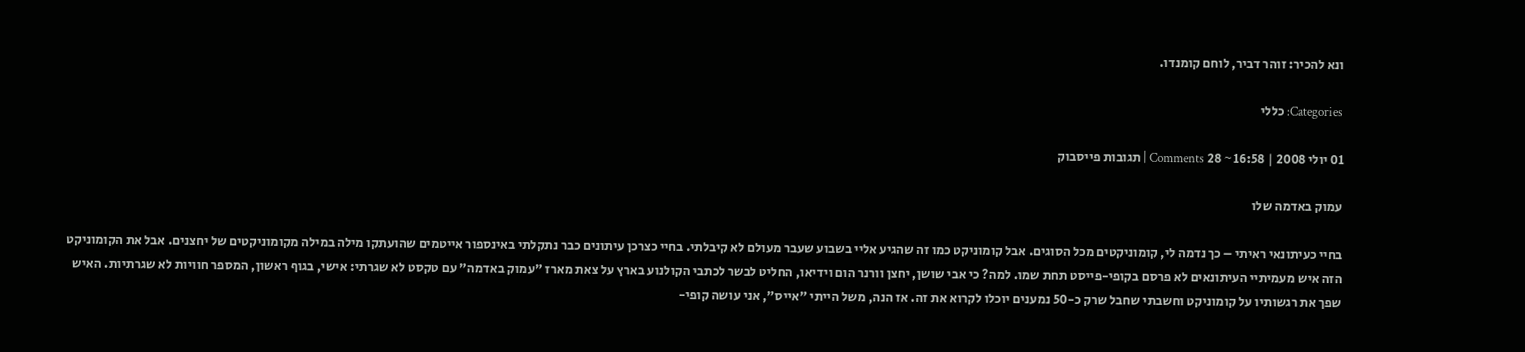ונא להכיר: זוהר דביר, לוחם קומנדו.

Categories: כללי

01 יולי 2008 | 16:58 ~ 28 Comments | תגובות פייסבוק

עמוק באדמה שלו

בחיי כעיתונאי ראיתי – כך נדמה לי, קומוניקטים מכל הסוגים. אבל קומוניקט כמו זה שהגיע אליי בשבוע שעבר מעולם לא קיבלתי. בחיי כצרכן עיתונים כבר נתקלתי באינספור אייטמים שהועתקו מילה במילה מקומוניקטים של יחצנים. אבל את הקומוניקט הזה איש מעמיתיי העיתונאים לא פרסם בקופי-פייסט תחת שמו. למה? כי אבי שושן, יחצן וורנר הום וידיאו, החליט לבשר לכתבי הקולנוע בארץ על צאת מארז "עמוק באדמה" עם טקסט לא שגרתי: אישי, בגוף ראשון, המספר חוויות לא שגרתיות. האיש שפך את רגשותיו על קומוניקט וחשבתי שחבל שרק כ-50 נמענים יוכלו לקרוא את זה. אז הנה, משל הייתי "אייס", אני עושה קופי-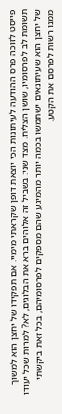פייסט לזוכה פרס ההודעה לעיתונות הכי יוצאת דופן שקראתי מימיי. אם תפקידו של יחצן הוא למשוך תשומת לב לפרסומיו, שושן הצליח. מצד שני: בשביל זה אלוהים ברא את הבלוגים, לא? למרות שכל יעודו של יחצן הוא שעיתונאים ישתמשו בכמה יותר מהמיגע שהם מספקים לפרסומיהם, בכל זאת ביקשתי ממנו רשות לפרסם את הקטע.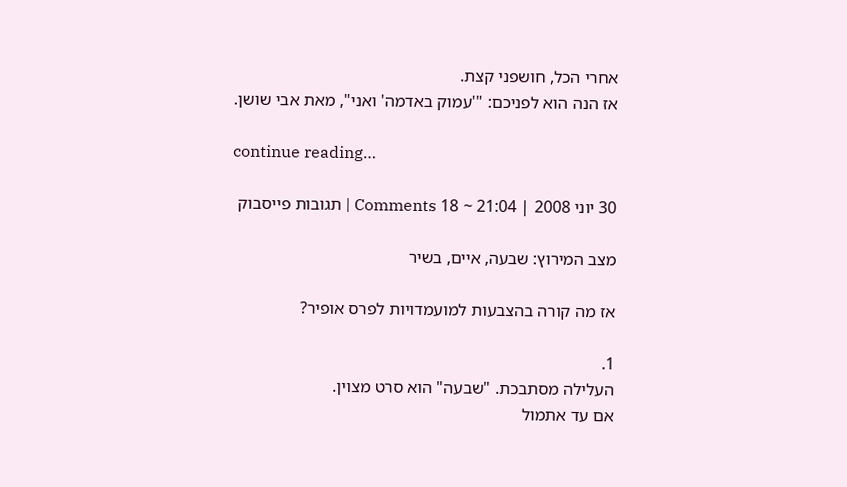אחרי הכל, חושפני קצת.
אז הנה הוא לפניכם: "'עמוק באדמה' ואני", מאת אבי שושן.

continue reading…

30 יוני 2008 | 21:04 ~ 18 Comments | תגובות פייסבוק

מצב המירוץ: שבעה, איים, בשיר

אז מה קורה בהצבעות למועמדויות לפרס אופיר?

1.
העלילה מסתבכת. "שבעה" הוא סרט מצוין.
אם עד אתמול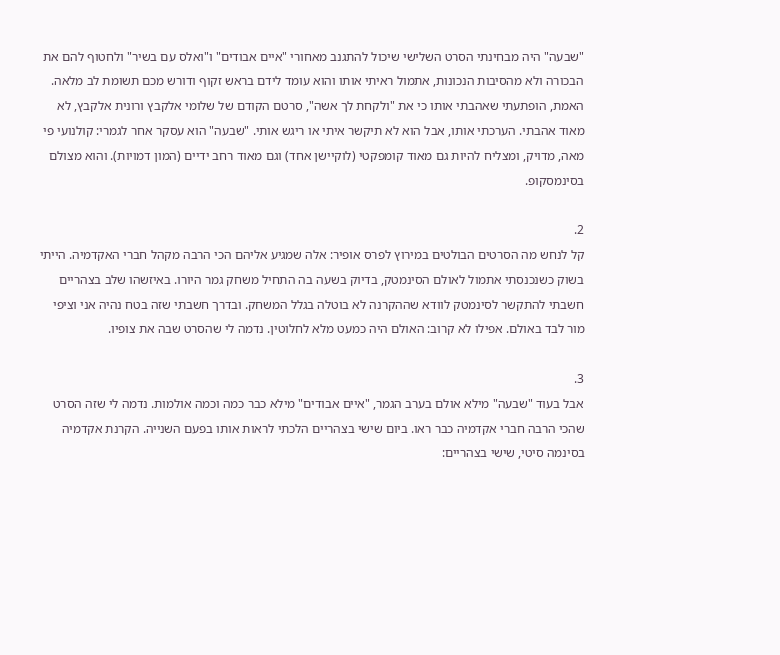"שבעה" היה מבחינתי הסרט השלישי שיכול להתגנב מאחורי "איים אבודים" ו"ואלס עם בשיר" ולחטוף להם את הבכורה ולא מהסיבות הנכונות, אתמול ראיתי אותו והוא עומד לידם בראש זקוף ודורש מכם תשומת לב מלאה. האמת, הופתעתי שאהבתי אותו כי את "ולקחת לך אשה", סרטם הקודם של שלומי אלקבץ ורונית אלקבץ, לא מאוד אהבתי. הערכתי אותו, אבל הוא לא תיקשר איתי או ריגש אותי. "שבעה" הוא עסקר אחר לגמרי: קולנועי פי מאה, מדויק, ומצליח להיות גם מאוד קומפקטי (לוקיישן אחד) וגם מאוד רחב ידיים (המון דמויות). והוא מצולם בסינמסקופ.

2.
קל לנחש מה הסרטים הבולטים במירוץ לפרס אופיר: אלה שמגיע אליהם הכי הרבה מקהל חברי האקדמיה. הייתי בשוק כשנכנסתי אתמול לאולם הסינמטק, בדיוק בשעה בה התחיל משחק גמר היורו. באיזשהו שלב בצהריים חשבתי להתקשר לסינמטק לוודא שההקרנה לא בוטלה בגלל המשחק. ובדרך חשבתי שזה בטח נהיה אני וציפי מור לבד באולם. אפילו לא קרוב: האולם היה כמעט מלא לחלוטין. נדמה לי שהסרט שבה את צופיו.

3.
אבל בעוד "שבעה" מילא אולם בערב הגמר, "איים אבודים" מילא כבר כמה וכמה אולמות. נדמה לי שזה הסרט שהכי הרבה חברי אקדמיה כבר ראו. ביום שישי בצהריים הלכתי לראות אותו בפעם השנייה. הקרנת אקדמיה בסינמה סיטי, שישי בצהריים: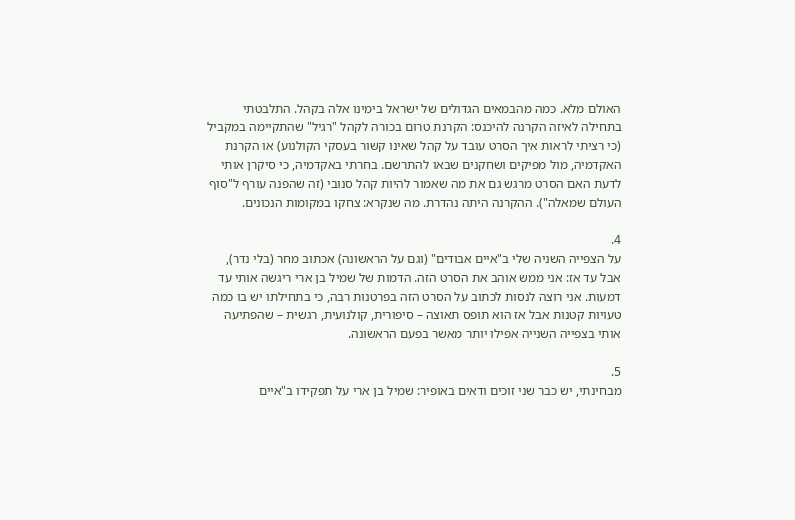האולם מלא. כמה מהבמאים הגדולים של ישראל בימינו אלה בקהל. התלבטתי בתחילה לאיזה הקרנה להיכנס: הקרנת טרום בכורה לקהל "רגיל" שהתקיימה במקביל (כי רציתי לראות איך הסרט עובד על קהל שאינו קשור בעסקי הקולנוע) או הקרנת האקדמיה, מול מפיקים ושחקנים שבאו להתרשם. בחרתי באקדמיה, כי סיקרן אותי לדעת האם הסרט מרגש גם את מה שאמור להיות קהל סנובי (זה שהפנה עורף ל"סוף העולם שמאלה"). ההקרנה היתה נהדרת. מה שנקרא: צחקו במקומות הנכונים.

4.
על הצפייה השניה שלי ב"איים אבודים" (וגם על הראשונה) אכתוב מחר (בלי נדר), אבל עד אז: אני ממש אוהב את הסרט הזה. הדמות של שמיל בן ארי ריגשה אותי עד דמעות. אני רוצה לנסות לכתוב על הסרט הזה בפרטנות רבה, כי בתחילתו יש בו כמה טעויות קטנות אבל אז הוא תופס תאוצה – סיפורית, קולנועית, רגשית – שהפתיעה אותי בצפייה השנייה אפילו יותר מאשר בפעם הראשונה.

5.
מבחינתי, יש כבר שני זוכים ודאים באופיר: שמיל בן ארי על תפקידו ב"איים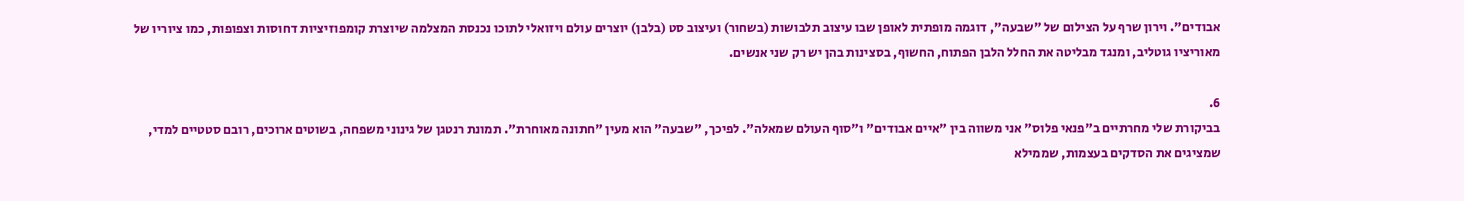אבודים". וירון שרף על הצילום של "שבעה", דוגמה מופתית לאופן שבו עיצוב תלבושות (בשחור) ועיצוב סט (בלבן) יוצרים עולם ויזואלי לתוכו נכנסת המצלמה שיוצרת קומפוזיציות דחוסות וצפופות, כמו ציוריו של מאוריציו גוטליב, ומנגד מבליטה את החלל הלבן הפתוח, החשוף, בסצינות בהן יש רק שני אנשים.

6.
בביקורת שלי מחרתיים ב"פנאי פלוס" אני משווה בין "איים אבודים" ו"סוף העולם שמאלה". לפיכך, "שבעה" הוא מעין "חתונה מאוחרת". תמונת רנטגן של גינוני משפחה, בשוטים ארוכים, רובם סטטיים למדי, שמציגים את הסדקים בעצמות, שממילא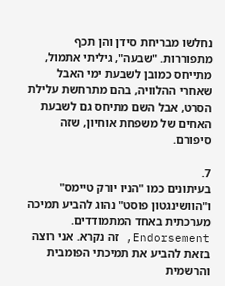נחלשו מבריחת סידן והן תכף מתפוררות. "שבעה", גיליתי אתמול, מתייחס כמובן לשבעת ימי האבל שאחרי ההלוויה, בהם מתרחשת עלילת הסרט, אבל השם מתיחס גם לשבעת האחים של משפחת אוחיון, שזה סיפורם.

7.
בעיתונים כמו "הניו יורק טיימס" ו"הוושינגטון פוסט" נהוג להביע תמיכה מערכתית באחד המתמודדים. Endorsement, זה נקרא. אני רוצה בזאת להביע את תמיכתי הפומבית והרשמית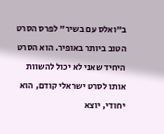ב"ואלס עם בשיר" לפרס הסרט הטוב ביותר באופיר. הוא הסרט היחיד שאני לא יכול להשוות אותו לסרט ישראלי קודם, הוא יחודי, יוצא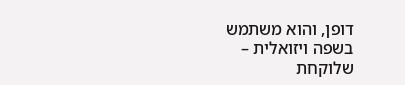דופן, והוא משתמש בשפה ויזואלית – שלוקחת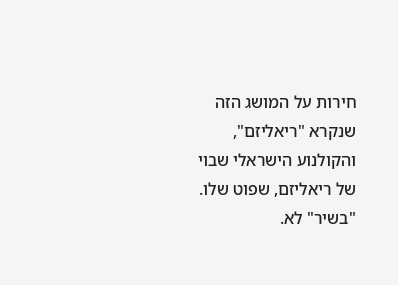חירות על המושג הזה שנקרא "ריאליזם", והקולנוע הישראלי שבוי של ריאליזם, שפוט שלו. "בשיר" לא.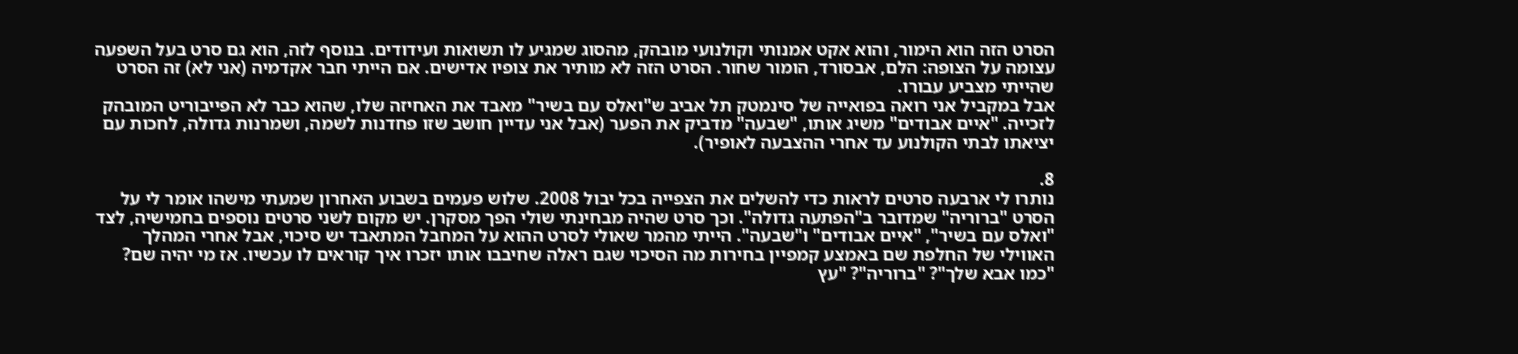הסרט הזה הוא הימור, והוא אקט אמנותי וקולנועי מובהק, מהסוג שמגיע לו תשואות ועידודים. בנוסף לזה, הוא גם סרט בעל השפעה עצומה על הצופה: הלם, אבסורד, הומור שחור. הסרט הזה לא מותיר את צופיו אדישים. אם הייתי חבר אקדמיה (אני לא) זה הסרט שהייתי מצביע עבורו.
אבל במקביל אני רואה בפואייה של סינמטק תל אביב ש"ואלס עם בשיר" מאבד את האחיזה שלו, שהוא כבר לא הפייבוריט המובהק לזכייה. "איים אבודים" משיג אותו, "שבעה" מדביק את הפער (אבל אני עדיין חושב שזו פחדנות לשמה, ושמרנות גדולה, לחכות עם יציאתו לבתי הקולנוע עד אחרי ההצבעה לאופיר).

8.
נותרו לי ארבעה סרטים לראות כדי להשלים את הצפייה בכל יבול 2008. שלוש פעמים בשבוע האחרון שמעתי מישהו אומר לי על הסרט "ברוריה" שמדובר ב"הפתעה גדולה". וכך סרט שהיה מבחינתי שולי הפך מסקרן. יש מקום לשני סרטים נוספים בחמישיה, לצד "ואלס עם בשיר", "איים אבודים" ו"שבעה". הייתי מהמר שאולי לסרט ההוא על המחבל המתאבד יש סיכוי, אבל אחרי המהלך האווילי של החלפת שם באמצע קמפיין בחירות מה הסיכוי שגם ראלה שחיבבו אותו יזכרו איך קוראים לו עכשיו. אז מי יהיה שם? "כמו אבא שלך"? "ברוריה"? "עץ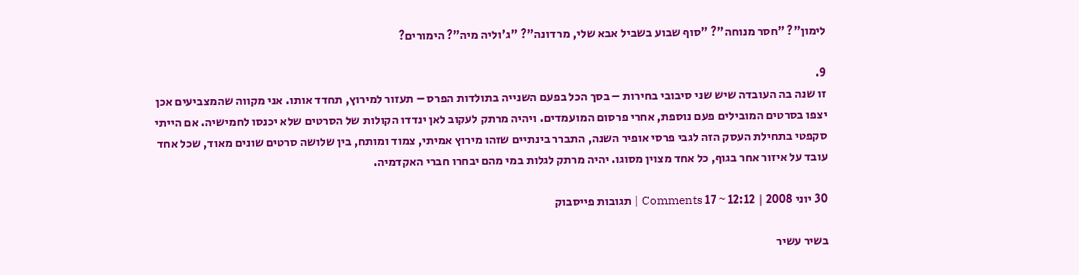לימון"? "חסר מנוחה"? "סוף שבוע בשביל אבא שלי, מרדונה"? "ג'וליה מיה"? הימורים?

9.
זו שנה בה העובדה שיש שני סיבובי בחירות – בסך הכל בפעם השנייה בתולדות הפרס – תעזור למירוץ, תחדד אותו. אני מקווה שהמצביעים אכן יצפו בסרטים המובילים פעם נוספת, אחרי פרסום המועמדים. ויהיה מרתק לעקוב לאן ינדדו הקולות של הסרטים שלא יכנסו לחמישיה. אם הייתי סקפטי בתחילת העסק הזה לגבי פרסי אופיר השנה, התברר בינתיים שזהו מירוץ אמיתי, צמוד ומותח, בין שלושה סרטים שונים מאוד, שכל אחד עובד על איזור אחר בגוף, כל אחד מצוין מסוגו. יהיה מרתק לגלות במי מהם יבחרו חברי האקדמיה.

30 יוני 2008 | 12:12 ~ 17 Comments | תגובות פייסבוק

בשיר עשיר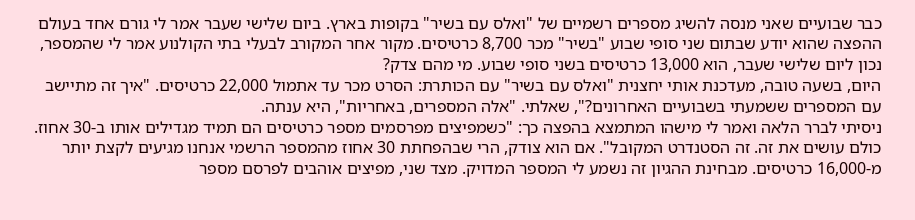כבר שבועיים שאני מנסה להשיג מספרים רשמיים של "ואלס עם בשיר" בקופות בארץ. ביום שלישי שעבר אמר לי גורם אחד בעולם ההפצה שהוא יודע שבתום שני סופי שבוע "בשיר" מכר 8,700 כרטיסים. מקור אחר המקורב לבעלי בתי הקולנוע אמר לי שהמספר, נכון ליום שלישי שעבר, הוא 13,000 כרטיסים בשני סופי שבוע. מי מהם צדק?
היום, בשעה טובה, מעדכנת אותי יחצנית "ואלס עם בשיר" עם הכותרת: הסרט מכר עד אתמול 22,000 כרטיסים. "איך זה מתיישב עם המספרים ששמעתי בשבועיים האחרונים?", שאלתי. "אלה המספרים, באחריות", היא ענתה.
ניסיתי לברר הלאה ואמר לי מישהו המתמצא בהפצה כך: "כשמפיצים מפרסמים מספר כרטיסים הם תמיד מגדילים אותו ב-30 אחוז. כולם עושים את זה. זה הסטנדרט המקובל". אם הוא צודק, הרי שבהפחתת 30 אחוז מהמספר הרשמי אנחנו מגיעים לקצת יותר מ-16,000 כרטיסים. מבחינת ההגיון זה נשמע לי המספר המדויק. מצד שני, מפיצים אוהבים לפרסם מספר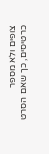צופים ולא מספר כרטיסים, כך שאם הסרט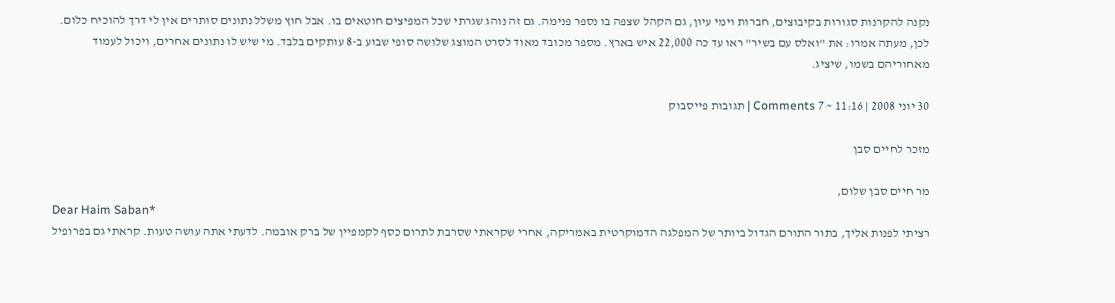נקנה להקרנות סגורות בקיבוצים, חברות וימי עיון, גם הקהל שצפה בו נספר פנימה. גם זה נוהג שגרתי שכל המפיצים חוטאים בו. אבל חוץ משלל נתונים סותרים אין לי דרך להוכיח כלום. לכן, מעתה אמרו: את "ואלס עם בשיר" ראו עד כה 22,000 איש בארץ. מספר מכובד מאוד לסרט המוצג שלושה סופי שבוע ב-8 עותקים בלבד. מי שיש לו נתונים אחרים, ויכול לעמוד מאחוריהם בשמו, שיציג.

30 יוני 2008 | 11:16 ~ 7 Comments | תגובות פייסבוק

מזכר לחיים סבן

מר חיים סבן שלום,
Dear Haim Saban*
רציתי לפנות אליך, בתור התורם הגדול ביותר של המפלגה הדמוקרטית באמריקה, אחרי שקראתי שסרבת לתרום כסף לקמפיין של ברק אובמה. לדעתי אתה עושה טעות. קראתי גם בפרופיל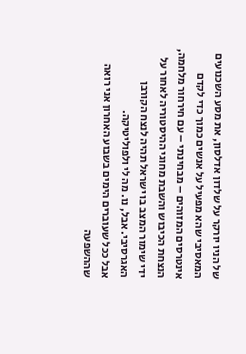של הניו יורקר על שלדון אדלסון, את מסע השכנועים המאסיבי שהא מפעיל על אנשים כמוך כדי לקדם אינטרסים המזוהים – מבחינתי – עם חירחור מלחמה, הנצחת הכיבוש והשבת מחוגי ההיסטוריה לאחור על ידי שימור המצב בו ישראל תהיה לנצח הקורבן האגרסיבי. אבל, נו. מה לי ולפוליטיקה.
אבל ככל שעוברים הימים בשבוע האחרון אני רואה שההשפעה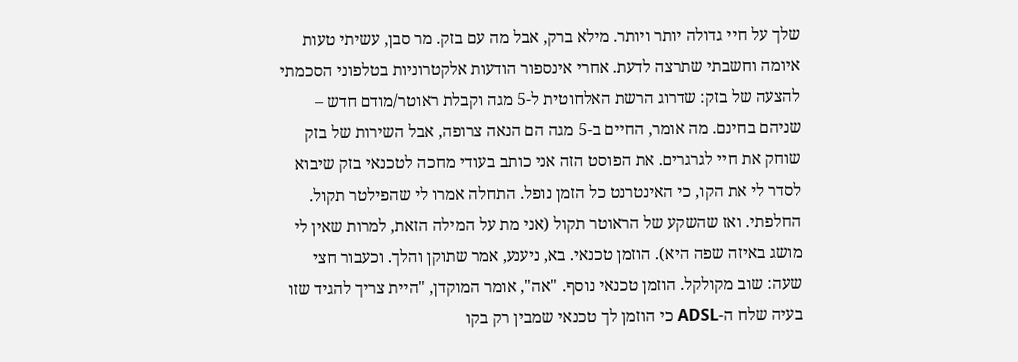שלך על חיי גדולה יותר ויותר. מילא ברק, אבל מה עם בזק. מר סבן, עשיתי טעות איומה וחשבתי שתרצה לדעת. אחרי אינספור הודעות אלקטרוניות בטלפוני הסכמתי להצעה של בזק: שדרוג הרשת האלחוטית ל-5 מגה וקבלת ראוטר/מודם חדש – שניהם בחינם. מה אומר, החיים ב-5 מגה הם הנאה צרופה, אבל השירות של בזק שוחק את חיי לגרגרים. את הפוסט הזה אני כותב בעודי מחכה לטכנאי בזק שיבוא לסדר לי את הקו, כי האינטרנט כל הזמן נופל. התחלה אמרו לי שהפילטר תקול. החלפתי. ואז שהשקע של הראוטר תקול (אני מת על המילה הזאת, למרות שאין לי מושג באיזה שפה היא). הוזמן טכנאי. בא, ניענע, אמר שתוקן והלך. וכעבור חצי שעה: שוב מקולקל. הוזמן טכנאי נוסף. "אה", אומר המוקדן, "היית צריך להגיד שזו בעיה שלח ה-ADSL כי הוזמן לך טכנאי שמבין רק בקו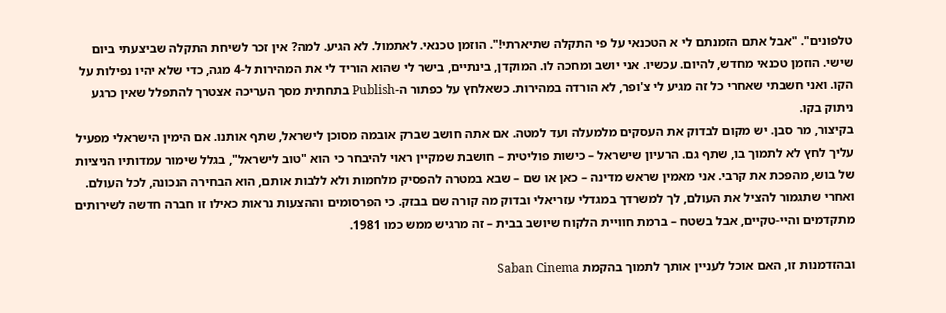טלפונים". "אבל אתם הזמנתם לי א הטכנאי על פי התקלה שתיארתי!". הוזמן טכנאי. לאתמול. לא הגיע. למה? אין זכר לשיחת התקלה שביצעתי ביום שישי. הוזמן טכנאי מחדש, להיום. עכשיו. אני יושב ומחכה לו. המוקדן, בינתיים, בישר לי שהוא הוריד לי את המהירות ל-4 מגה, כדי שלא יהיו נפילות על הקו. ואני חשבתי שאחרי כל זה מגיע לי צ'ופר, לא הורדה במהירות. כשאלחץ על כפתור ה-Publish בתחתית מסך העריכה אצטרך להתפלל שאין כרגע ניתוק בקו.
בקיצור, מר סבן. יש מקום לבדוק את העסקים מלמעלה ועד למטה. אם אתה חושב שברק אובמה מסוכן לישראל, שתף אותנו. אם הימין הישראלי מפעיל עליך לחץ לא לתמוך בו, שתף גם. הרעיון שישראל – כישות פוליטית – חושבת שמקיין ראוי להיבחר כי הוא "טוב לישראל", בגלל שימור עמדותיו הניציות של בוש, מהפכת את קרבי. אני מאמין שראש מדינה – כאן או שם – שבא במטרה להפסיק מלחמות ולא ללבות אותם, הוא הבחירה הנכונה, לכל העולם. ואחרי שתגמור להציל את העולם, לך למשרדך במגדלי עזריאלי ובדוק מה קורה שם בבזק. כי הפרסומים וההצעות נראות כאילו זו חברה חדשה לשירותים מתקדמים והיי-טקיים, אבל בשטח – ברמת חוויית הלקוח שיושב בבית – זה מרגיש ממש כמו 1981.

ובהזדמנות זו, האם אוכל לעניין אותך לתמוך בהקמת Saban Cinema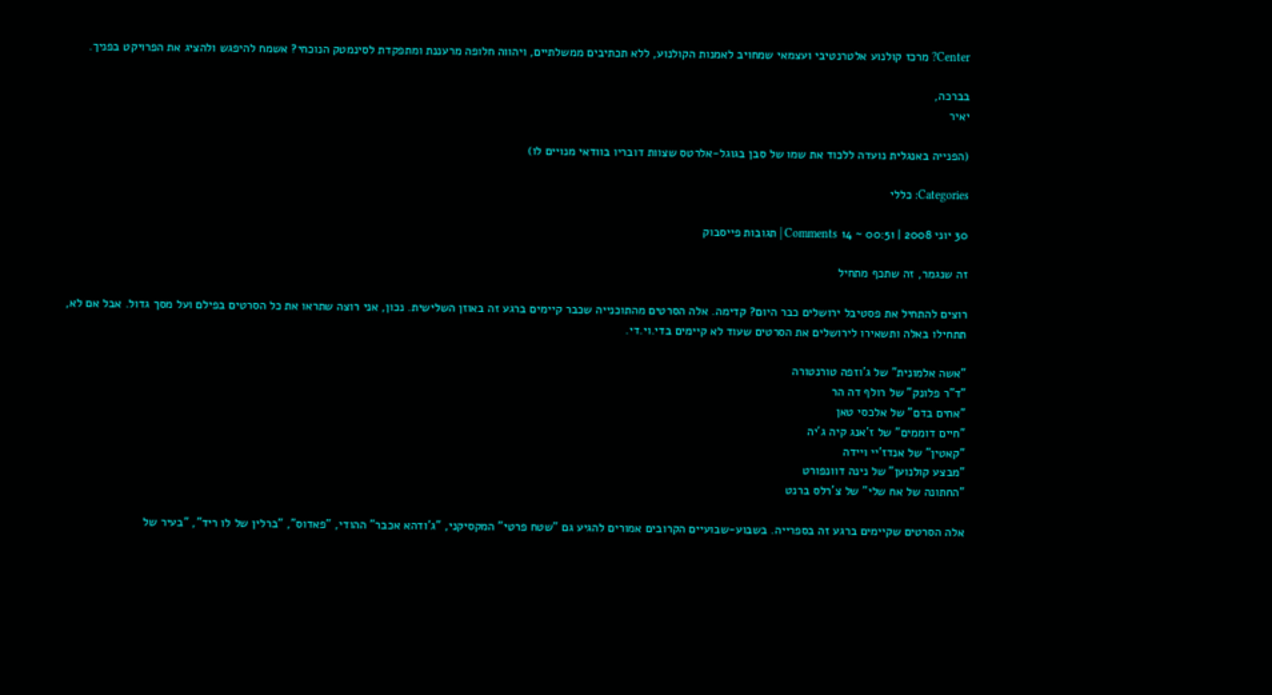Center? מרכז קולנוע אלטרנטיבי ועצמאי שמחויב לאמנות הקולנוע, ללא תכתיבים ממשלתיים, ויהווה חלופה מרעננת ומתפקדת לסינמטק הנוכחי? אשמח להיפגש ולהציג את הפרויקט בפניך.

בברכה,
יאיר

(הפנייה באנגלית נועדה ללכוד את שמו של סבן בגוגל-אלרטס שצוות דובריו בוודאי מנויים לו)

Categories: כללי

30 יוני 2008 | 00:51 ~ 14 Comments | תגובות פייסבוק

זה שנגמר, זה שתכף מתחיל

רוצים להתחיל את פסטיבל ירושלים כבר היום? קדימה. אלה הסרטים מהתוכנייה שכבר קיימים ברגע זה באוזן השלישית. נכון, אני רוצה שתראו את כל הסרטים בפילם ועל מסך גדול. אבל אם לא, תתחילו באלה ותשאירו לירושלים את הסרטים שעוד לא קיימים בדי.וי.די.

"אשה אלמונית" של ג'וזפה טורנטורה
"ד"ר פלונק" של רולף דה הר
"אחים בדם" של אלכסי טאן
"חיים דוממים" של ז'אנג קיה ג'יה
"קאטין" של אנדז'יי ויידה
"מבצע קולנוען" של נינה דוונפורט
"החתונה של אח שלי" של צ'רלס ברנט

אלה הסרטים שקיימים ברגע זה בספרייה. בשבוע-שבועיים הקרובים אמורים להגיע גם "שטח פרטי" המקסיקני, "ג'ודהא אכבר" ההודי, "פאדוס", "ברלין של לו ריד", "בעיר של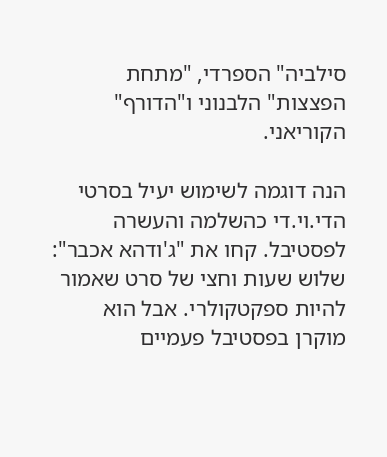סילביה" הספרדי, "מתחת הפצצות" הלבנוני ו"הדורף" הקוריאני.

הנה דוגמה לשימוש יעיל בסרטי הדי.וי.די כהשלמה והעשרה לפסטיבל. קחו את "ג'ודהא אכבר": שלוש שעות וחצי של סרט שאמור להיות ספקטקולרי. אבל הוא מוקרן בפסטיבל פעמיים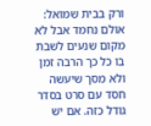ורק בבית שמואל: אולם נחמד אבל לא מקום שנעים לשבת בו כל כך הרבה זמן ולא מסך שיעשה חסד עם סרט בסדר גודל כזה. אם יש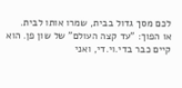לכם מסך גדול בבית, שמרו אותו לבית.
או הפוך: "עד קצה העולם" של שון פן. הוא קיים כבר בדי.וי.די, ואני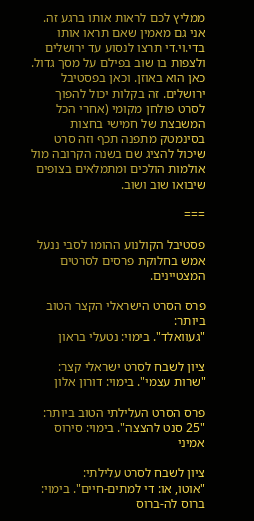ממליץ לכם לראות אותו ברגע זה. אני גם מאמין שאם תראו אותו בדי.וי.די תרצו לנסוע עד ירושלים ולצפות בו שוב בפילם על מסך גדול. כאן הוא באוזן. וכאן בפסטיבל ירושלים. זה בקלות יכול להפוך לסרט פולחן מקומי (אחרי הכל המשבצת של חמישי בחצות בסינמטק מתפנה תכף וזה סרט שיכול להציג שם בשנה הקרובה מול אולמות הולכים ומתמלאים בצופים שיבואו שוב ושוב.

===

פסטיבל הקולנוע ההומו לסבי ננעל אמש בחלוקת פרסים לסרטים המצטיינים.

פרס הסרט הישראלי הקצר הטוב ביותר:
"געוואלד". בימוי: נטעלי בראון

ציון לשבח לסרט ישראלי קצר:
"שרות עצמי". בימוי: דורון אלון

פרס הסרט העלילתי הטוב ביותר:
"25 סנט להצצה". בימוי: סירוס אמיני

ציון לשבח לסרט עלילתי:
"אוטו, או: די למתים-חיים". בימוי: ברוס לה-ברוס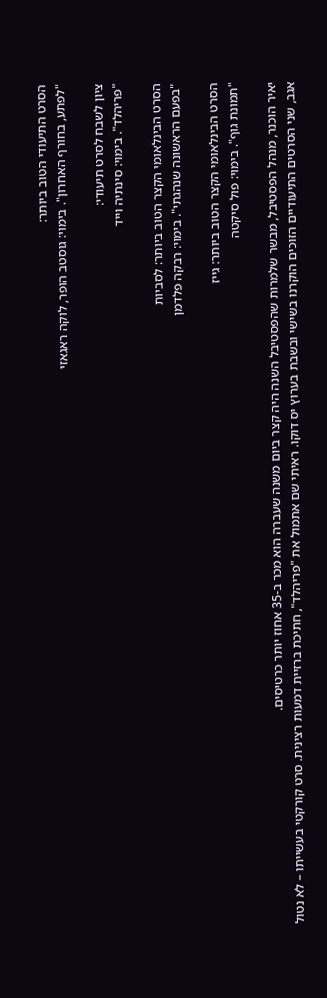הסרט התיעודי הטוב ביותר:
"לפתע, בחורף האחרון". בימוי: גוסטב הופר, לוקה ראגאזי

ציון לשבח לסרט תיעודי:
"פריהלד". בימוי: סינתיה וייד

הסרט הבינלאומי הקצר הטוב ביותר: לסביות
"בפעם הראשונה שנהגתי". בימוי: רבקה פלדמן

הסרט הבינלאומי הקצר הטוב ביותר: גייז
"תמונת גוף". בימוי: פול סיקטה

יאיר הוכנר, מנהל הפסטיבל, מבשר שלמרות שהפסטיבל השנה היה קצר ביום משנה שעברה הוא מכר ב-35 אחוז יותר כרטיסים.
אגב, שני הסרטים התיעודיים הזוכים הוקרנו בשישי ובשבת בערוץ יס דוקו. ראיתי שם אתמול את "פריהלד", חתיכת ברזיית דמעות רצינית. סרט קורקטי בעשייתו – לא נטול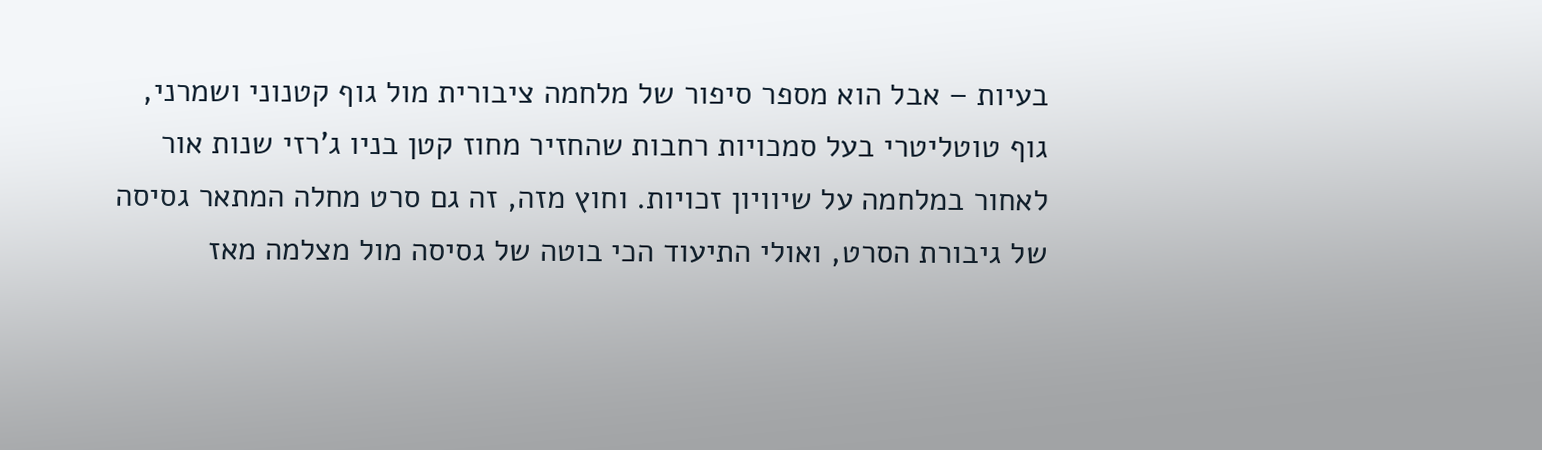בעיות – אבל הוא מספר סיפור של מלחמה ציבורית מול גוף קטנוני ושמרני, גוף טוטליטרי בעל סמכויות רחבות שהחזיר מחוז קטן בניו ג'רזי שנות אור לאחור במלחמה על שיוויון זכויות. וחוץ מזה, זה גם סרט מחלה המתאר גסיסה של גיבורת הסרט, ואולי התיעוד הכי בוטה של גסיסה מול מצלמה מאז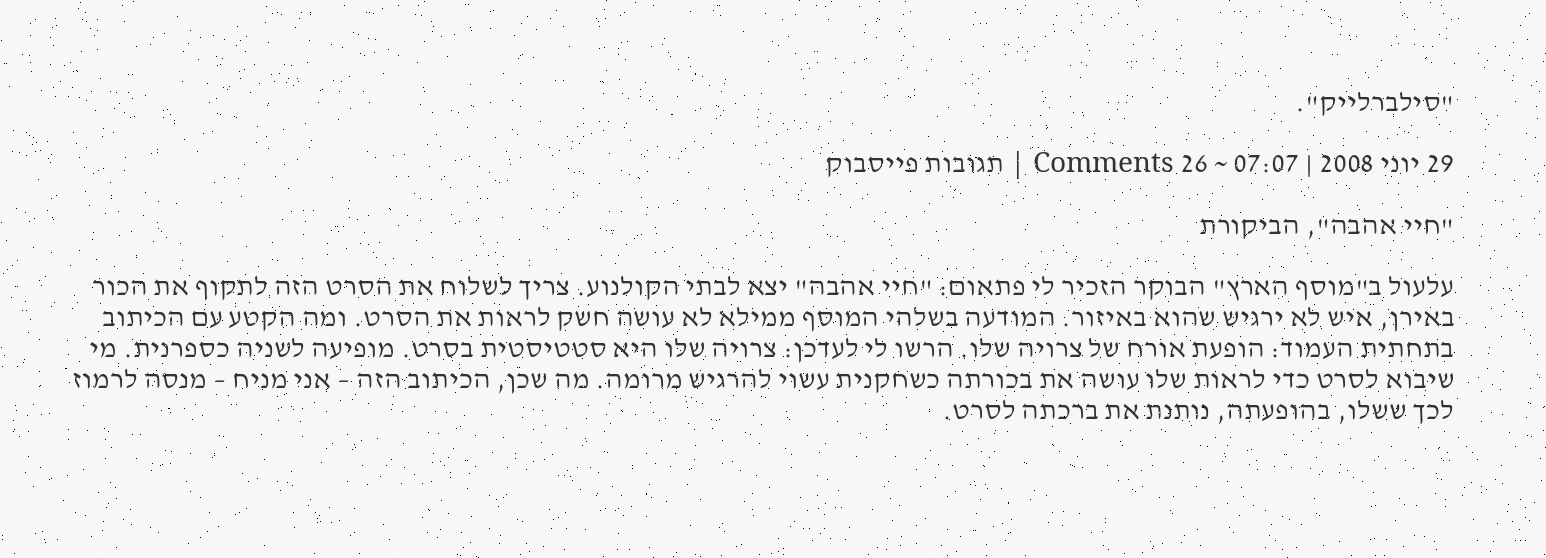"סילברלייק".

29 יוני 2008 | 07:07 ~ 26 Comments | תגובות פייסבוק

"חיי אהבה", הביקורת

עלעול ב"מוסף הארץ" הבוקר הזכיר לי פתאום: "חיי אהבה" יצא לבתי הקולנוע. צריך לשלוח את הסרט הזה לתקוף את הכור באירן, איש לא ירגיש שהוא באיזור. המודעה בשלהי המוסף ממילא לא עושה חשק לראות את הסרט. ומה הקטע עם הכיתוב בתחתית העמוד: הופעת אורח של צרויה שלו. הרשו לי לעדכן: צרויה שלו היא סטטיסטית בסרט. מופיעה לשניה כספרנית. מי שיבוא לסרט כדי לראות שלו עושה את בכורתה כשחקנית עשוי להרגיש מרומה. מה שכן, הכיתוב הזה – אני מניח – מנסה לרמוז לכך ששלו, בהופעתה, נותנת את ברכתה לסרט.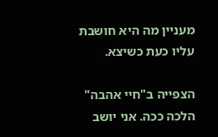מעניין מה היא חושבת עליו כעת כשיצא.

הצפייה ב"חיי אהבה" הלכה ככה. אני יושב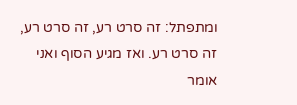ומתפתל: זה סרט רע, זה סרט רע, זה סרט רע. ואז מגיע הסוף ואני אומר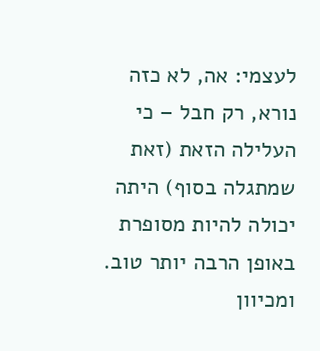לעצמי: אה, לא כזה נורא, רק חבל – כי העלילה הזאת (זאת שמתגלה בסוף) היתה יכולה להיות מסופרת באופן הרבה יותר טוב. ומכיוון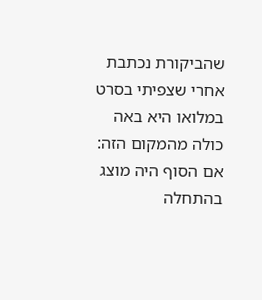שהביקורת נכתבת אחרי שצפיתי בסרט במלואו היא באה כולה מהמקום הזה: אם הסוף היה מוצג בהתחלה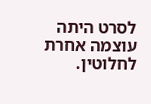לסרט היתה עוצמה אחרת לחלוטין.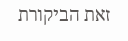זאת הביקורת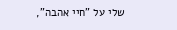שלי על "חיי אהבה",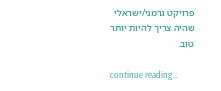פרויקט גרמני/ישראלי שהיה צריך להיות יותר טוב.

continue reading…